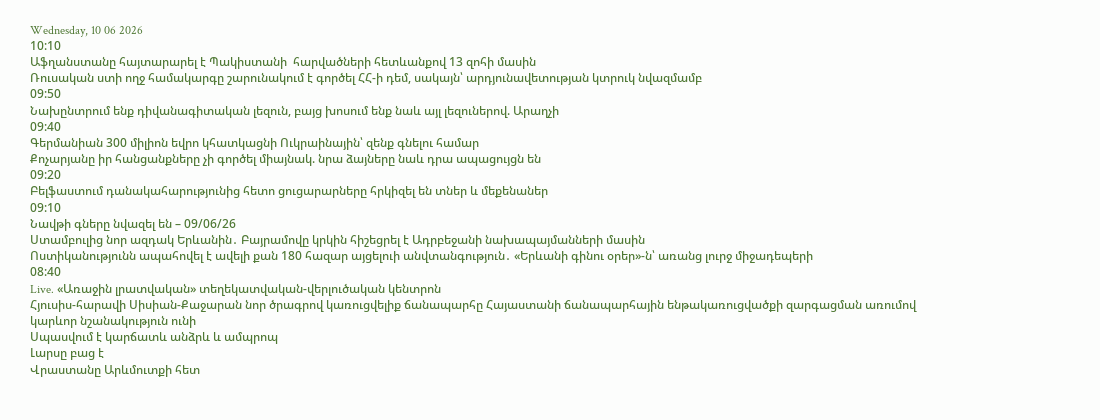Wednesday, 10 06 2026
10:10
Աֆղանստանը հայտարարել է Պակիստանի  հարվածների հետևանքով 13 զոհի մասին
Ռուսական ստի ողջ համակարգը շարունակում է գործել ՀՀ-ի դեմ, սակայն՝ արդյունավետության կտրուկ նվազմամբ
09:50
Նախընտրում ենք դիվանագիտական լեզուն, բայց խոսում ենք նաև այլ լեզուներով. Արաղչի
09:40
Գերմանիան 300 միլիոն եվրո կհատկացնի Ուկրաինային՝ զենք գնելու համար
Քոչարյանը իր հանցանքները չի գործել միայնակ. նրա ձայները նաև դրա ապացույցն են
09:20
Բելֆաստում դանակահարությունից հետո ցուցարարները հրկիզել են տներ և մեքենաներ
09:10
Նավթի գները նվազել են – 09/06/26
Ստամբուլից նոր ազդակ Երևանին․ Բայրամովը կրկին հիշեցրել է Ադրբեջանի նախապայմանների մասին
Ոստիկանությունն ապահովել է ավելի քան 180 հազար այցելուի անվտանգություն․ «Երևանի գինու օրեր»-ն՝ առանց լուրջ միջադեպերի
08:40
Live. «Առաջին լրատվական» տեղեկատվական-վերլուծական կենտրոն
Հյուսիս-հարավի Սիսիան-Քաջարան նոր ծրագրով կառուցվելիք ճանապարհը Հայաստանի ճանապարհային ենթակառուցվածքի զարգացման առումով կարևոր նշանակություն ունի
Սպասվում է կարճատև անձրև և ամպրոպ
Լարսը բաց է
Վրաստանը Արևմուտքի հետ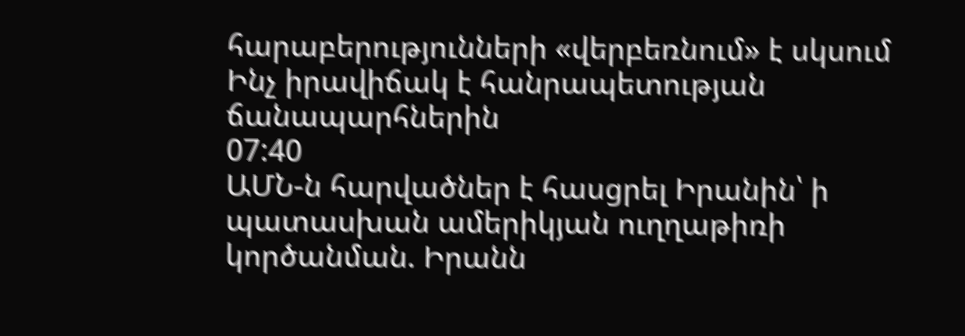հարաբերությունների «վերբեռնում» է սկսում
Ինչ իրավիճակ է հանրապետության ճանապարհներին
07:40
ԱՄՆ-ն հարվածներ է հասցրել Իրանին՝ ի պատասխան ամերիկյան ուղղաթիռի կործանման. Իրանն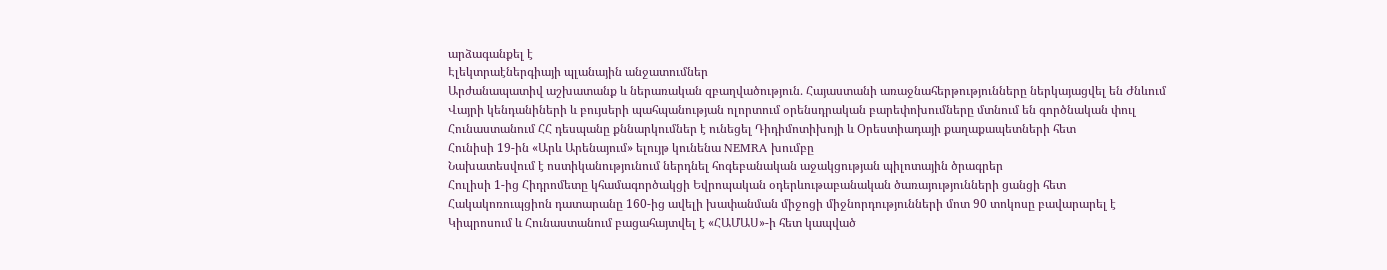արձագանքել է
Էլեկտրաէներգիայի պլանային անջատումներ
Արժանապատիվ աշխատանք և ներառական զբաղվածություն․ Հայաստանի առաջնահերթությունները ներկայացվել են Ժնևում
Վայրի կենդանիների և բույսերի պահպանության ոլորտում օրենսդրական բարեփոխումները մտնում են գործնական փուլ
Հունաստանում ՀՀ դեսպանը քննարկումներ է ունեցել Դիդիմոտիխոյի և Օրեստիադայի քաղաքապետների հետ
Հունիսի 19-ին «Արև Արենայում» ելույթ կունենա NEMRA խումբը
Նախատեսվում է ոստիկանությունում ներդնել հոգեբանական աջակցության պիլոտային ծրագրեր
Հուլիսի 1-ից Հիդրոմետը կհամագործակցի Եվրոպական օդերևութաբանական ծառայությունների ցանցի հետ
Հակակոռուպցիոն դատարանը 160-ից ավելի խափանման միջոցի միջնորդությունների մոտ 90 տոկոսը բավարարել է
Կիպրոսում և Հունաստանում բացահայտվել է «ՀԱՄԱՍ»-ի հետ կապված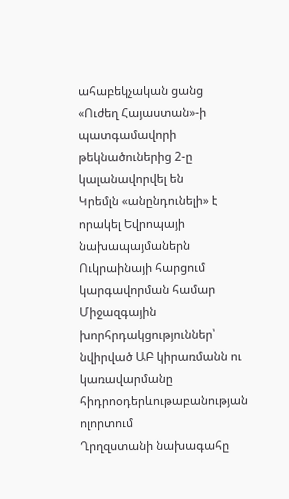ահաբեկչական ցանց
«Ուժեղ Հայաստան»-ի պատգամավորի թեկնածուներից 2-ը կալանավորվել են
Կրեմլն «անընդունելի» է որակել Եվրոպայի նախապայմաներն Ուկրաինայի հարցում կարգավորման համար
Միջազգային խորհրդակցություններ՝ նվիրված ԱԲ կիրառմանն ու կառավարմանը հիդրոօդերևութաբանության ոլորտում
Ղրղզստանի նախագահը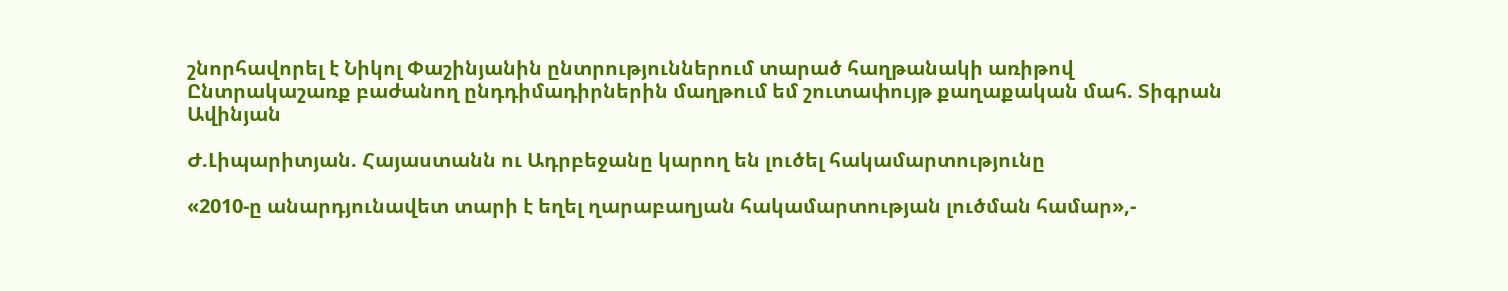շնորհավորել է Նիկոլ Փաշինյանին ընտրություններում տարած հաղթանակի առիթով
Ընտրակաշառք բաժանող ընդդիմադիրներին մաղթում եմ շուտափույթ քաղաքական մահ. Տիգրան Ավինյան

Ժ.Լիպարիտյան. Հայաստանն ու Ադրբեջանը կարող են լուծել հակամարտությունը

«2010-ը անարդյունավետ տարի է եղել ղարաբաղյան հակամարտության լուծման համար»,-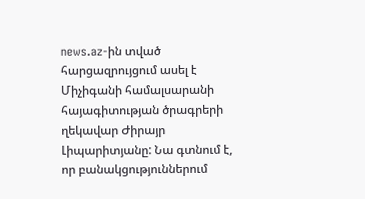news.az-ին տված հարցազրույցում ասել է Միչիգանի համալսարանի հայագիտության ծրագրերի ղեկավար Ժիրայր Լիպարիտյանը: Նա գտնում է, որ բանակցություններում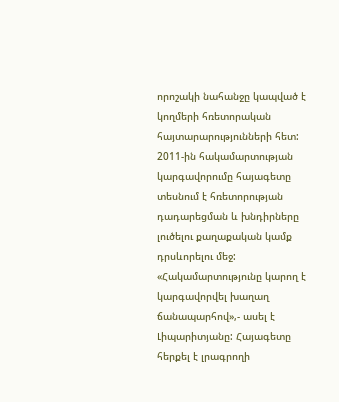որոշակի նահանջը կապված է կողմերի հռետորական հայտարարությունների հետ: 2011-ին հակամարտության կարգավորումը հայագետը տեսնում է հռետորության դադարեցման և խնդիրները լուծելու քաղաքական կամք դրսևորելու մեջ: «Հակամարտությունը կարող է կարգավորվել խաղաղ ճանապարհով»,- ասել է Լիպարիտյանը: Հայագետը հերքել է լրագրողի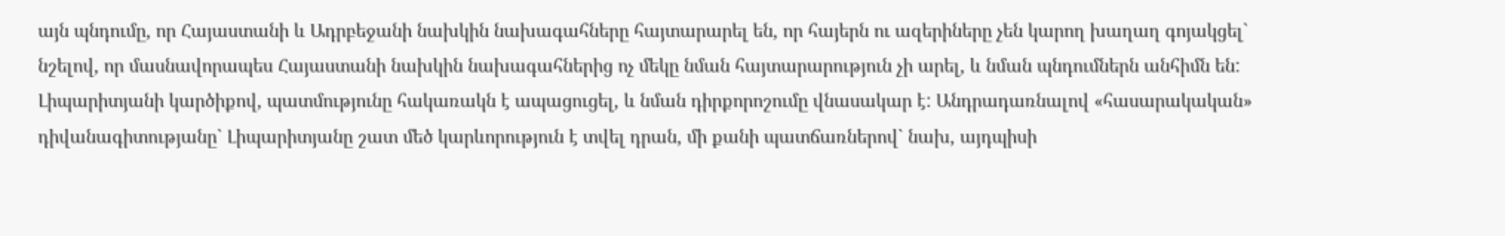այն պնդումը, որ Հայաստանի և Ադրբեջանի նախկին նախագահները հայտարարել են, որ հայերն ու ազերիները չեն կարող խաղաղ գոյակցել` նշելով, որ մասնավորապես Հայաստանի նախկին նախագահներից ոչ մեկը նման հայտարարություն չի արել, և նման պնդումներն անհիմն են: Լիպարիտյանի կարծիքով, պատմությունը հակառակն է ապացուցել, և նման դիրքորոշումը վնասակար է: Անդրադառնալով «հասարակական» դիվանագիտությանը` Լիպարիտյանը շատ մեծ կարևորություն է տվել դրան, մի քանի պատճառներով` նախ, այդպիսի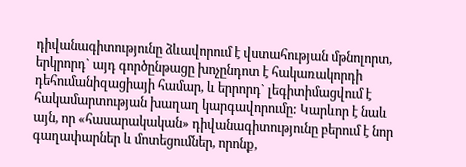դիվանագիտությունը ձևավորում է վստահության մթնոլորտ, երկրորդ` այդ գործընթացը խոչընդոտ է հակառակորդի դեհումանիզացիայի համար, և երրորդ` լեգիտիմացվում է հակամարտության խաղաղ կարգավորումը: Կարևոր է նաև այն, որ «հասարակական» դիվանագիտությունը բերում է նոր գաղափարներ և մոտեցումներ, որոնք,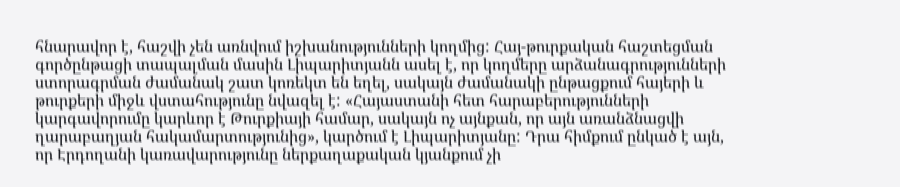հնարավոր է, հաշվի չեն առնվում իշխանությունների կողմից: Հայ-թուրքական հաշտեցման գործընթացի տապալման մասին Լիպարիտյանն ասել է, որ կողմերը արձանագրությունների ստորագրման ժամանակ շատ կոռեկտ են եղել, սակայն ժամանակի ընթացքում հայերի և թուրքերի միջև վստահությունը նվազել է: «Հայաստանի հետ հարաբերությունների կարգավորումը կարևոր է Թուրքիայի համար, սակայն ոչ այնքան, որ այն առանձնացվի ղարաբաղյան հակամարտությունից», կարծում է Լիպարիտյանը: Դրա հիմքում ընկած է այն, որ Էրդողանի կառավարությունը ներքաղաքական կյանքում չի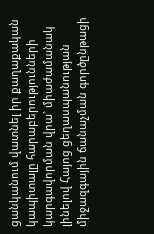ցանկանում վատնել իր քաղաքական կապիտալը հարաբերությունների կարգավորման վրա` միաժամանակ լինելով Հայոց ցեղասպանության միջազգային ճանաչման գործընթացի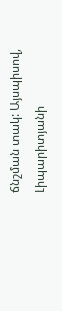ճնշման տակ: Այսպիսով, Լիպարիտյանի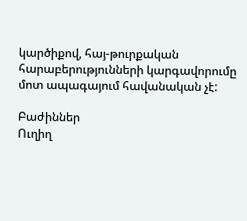կարծիքով, հայ-թուրքական հարաբերությունների կարգավորումը մոտ ապագայում հավանական չէ:

Բաժիններ
Ուղիղ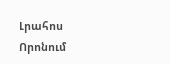Լրահոս
Որոնում